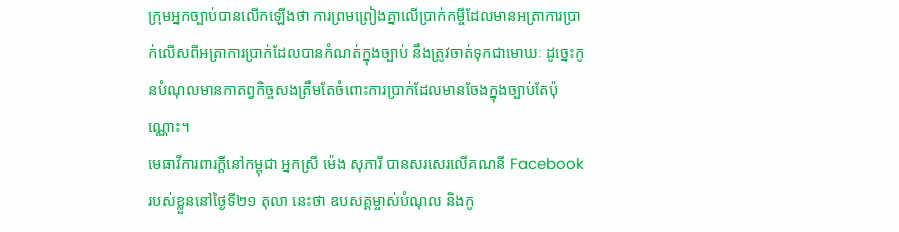ក្រុមអ្នកច្បាប់បានលើកឡើងថា ការព្រមព្រៀងគ្នាលើប្រាក់កម្ចីដែលមានអត្រាការប្រាក់លើសពីអត្រាការប្រាក់ដែលបានកំណត់ក្នុងច្បាប់ នឹងត្រូវចាត់ទុកជាមោឃៈ ដូច្នេះកូនបំណុលមានកាតព្វកិច្ចសងត្រឹមតែចំពោះការប្រាក់ដែលមានចែងក្នុងច្បាប់តែប៉ុណ្ណោះ។
មេធាវីការពារក្តីនៅកម្ពុជា អ្នកស្រី ម៉េង សុភារី បានសរសេរលើគណនី Facebook របស់ខ្លួននៅថ្ងៃទី២១ តុលា នេះថា ឧបសគ្គម្ចាស់បំណុល និងកូ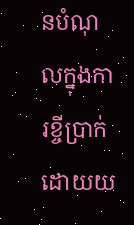នបំណុលក្នុងការខ្ចីប្រាក់ដោយយ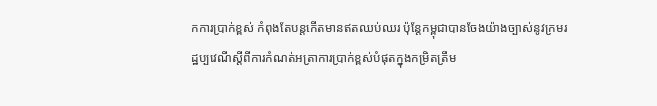កការប្រាក់ខ្ពស់ កំពុងតែបន្តកើតមានឥតឈប់ឈរ ប៉ុន្តែកម្ពុជាបានចែងយ៉ាងច្បាស់នូវក្រមរដ្ឋប្បវេណីស្ដីពីការកំណត់អត្រាការប្រាក់ខ្ពស់បំផុតក្នុងកម្រិតត្រឹម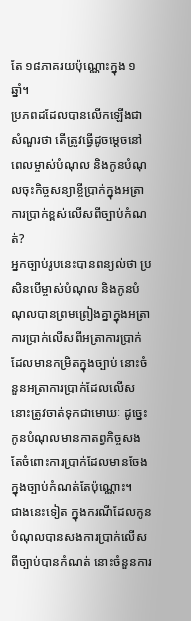តែ ១៨ភាគរយប៉ុណ្ណោះក្នុង ១ឆ្នាំ។
ប្រភពដដែលបានលើកឡើងជាសំណួរថា តើត្រូវធ្វើដូចម្តេចនៅពេលម្ចាស់បំណុល និងកូនបំណុលចុះកិច្ចសន្យាខ្ចីប្រាក់ក្នុងអត្រាការប្រាក់ខ្ពស់លើសពីច្បាប់កំណត់?
អ្នកច្បាប់រូបនេះបានពន្យល់ថា ប្រសិនបើម្ចាស់បំណុល និងកូនបំណុលបានព្រមព្រៀងគ្នាក្នុងអត្រាការប្រាក់លើសពីអត្រាការប្រាក់ដែលមានកម្រិតក្នុងច្បាប់ នោះចំនួនអត្រាការប្រាក់ដែលលើសនោះត្រូវចាត់ទុកជាមោឃៈ ដូច្នេះកូនបំណុលមានកាតព្វកិច្ចសងតែចំពោះការប្រាក់ដែលមានចែងក្នុងច្បាប់កំណត់តែប៉ុណ្ណោះ។
ជាងនេះទៀត ក្នុងករណីដែលកូនបំណុលបានសងការប្រាក់លើសពីច្បាប់បានកំណត់ នោះចំនួនការ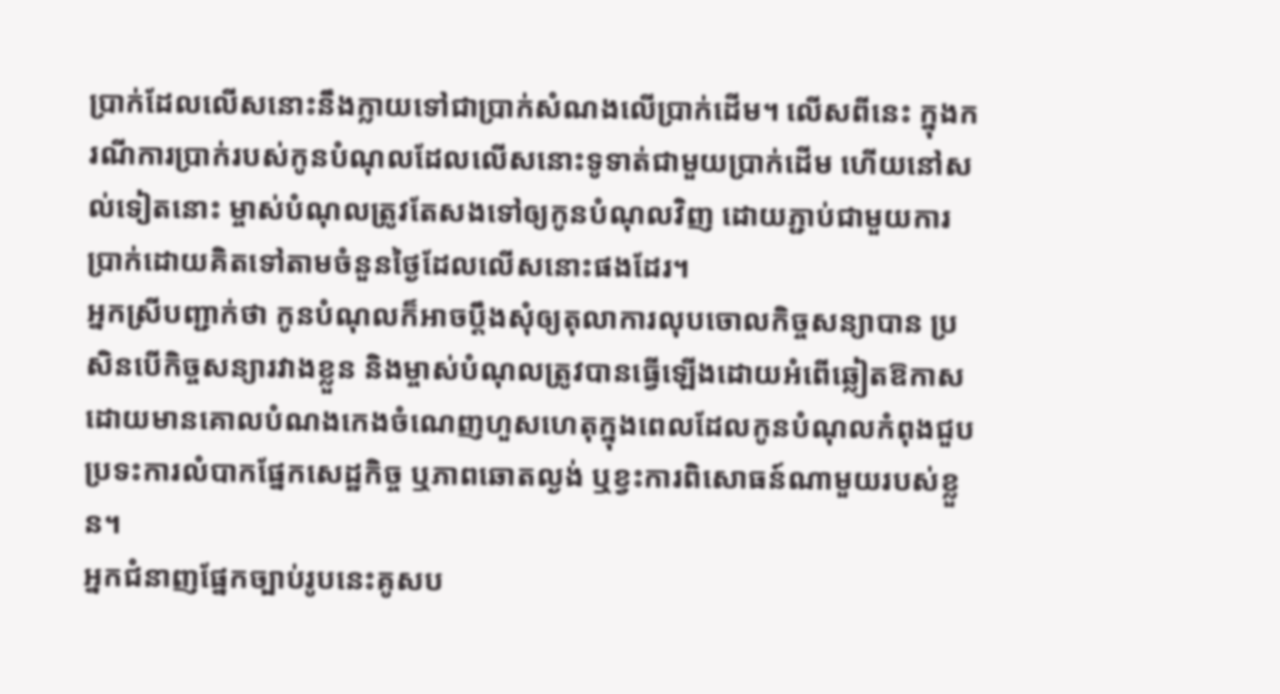ប្រាក់ដែលលើសនោះនឹងក្លាយទៅជាប្រាក់សំណងលើប្រាក់ដើម។ លើសពីនេះ ក្នុងករណីការប្រាក់របស់កូនបំណុលដែលលើសនោះទូទាត់ជាមួយប្រាក់ដើម ហើយនៅសល់ទៀតនោះ ម្ចាស់បំណុលត្រូវតែសងទៅឲ្យកូនបំណុលវិញ ដោយភ្ជាប់ជាមួយការប្រាក់ដោយគិតទៅតាមចំនួនថ្ងៃដែលលើសនោះផងដែរ។
អ្នកស្រីបញ្ជាក់ថា កូនបំណុលក៏អាចប្តឹងសុំឲ្យតុលាការលុបចោលកិច្ចសន្យាបាន ប្រសិនបើកិច្ចសន្យារវាងខ្លួន និងម្ចាស់បំណុលត្រូវបានធ្វើឡើងដោយអំពើឆ្លៀតឱកាស ដោយមានគោលបំណងកេងចំណេញហួសហេតុក្នុងពេលដែលកូនបំណុលកំពុងជួបប្រទះការលំបាកផ្នែកសេដ្ឋកិច្ច ឬភាពឆោតល្ងង់ ឬខ្វះការពិសោធន៍ណាមួយរបស់ខ្លួន។
អ្នកជំនាញផ្នែកច្បាប់រូបនេះគូសប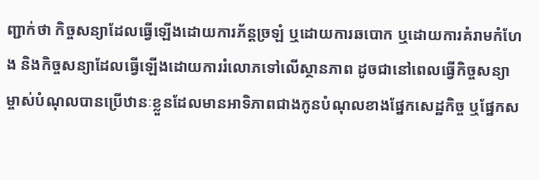ញ្ជាក់ថា កិច្ចសន្យាដែលធ្វើឡើងដោយការភ័ន្តច្រឡំ ឬដោយការឆបោក ឬដោយការគំរាមកំហែង និងកិច្ចសន្យាដែលធ្វើឡើងដោយការរំលោភទៅលើស្ថានភាព ដូចជានៅពេលធ្វើកិច្ចសន្យា ម្ចាស់បំណុលបានប្រើឋានៈខ្លួនដែលមានអាទិភាពជាងកូនបំណុលខាងផ្នែកសេដ្ឋកិច្ច ឬផ្នែកស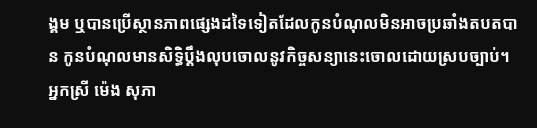ង្គម ឬបានប្រើស្ថានភាពផ្សេងដទៃទៀតដែលកូនបំណុលមិនអាចប្រឆាំងតបតបាន កូនបំណុលមានសិទ្ធិប្តឹងលុបចោលនូវកិច្ចសន្យានេះចោលដោយស្របច្បាប់។
អ្នកស្រី ម៉េង សុភា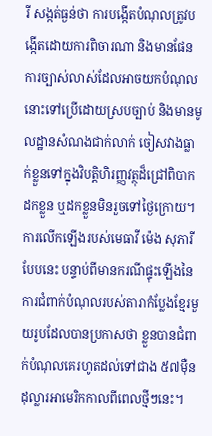រី សង្កត់ធ្ងន់ថា ការបង្កើតបំណុលត្រូវបង្កើតដោយការពិចារណា និងមានផែនការច្បាស់លាស់ដែលអាចយកបំណុលនោះទៅប្រើដោយស្របច្បាប់ និងមានមូលដ្ឋានសំណងជាក់លាក់ ចៀសវាងធ្លាក់ខ្លួនទៅក្នុងវិបត្តិហិរញ្ញវត្ថុដ៏ជ្រៅពិបាកដកខ្លួន ឬដកខ្លួនមិនរួចទៅថ្ងៃក្រោយ។
ការលើកឡើងរបស់មេធាវី ម៉េង សុភារី បែបនេះ បន្ទាប់ពីមានករណីផ្ទុះឡើងនៃការជំពាក់បំណុលរបស់តារាកំប្លែងខ្មែរមួយរូបដែលបានប្រកាសថា ខ្លួនបានជំពាក់បំណុលគេរហូតដល់ទៅជាង ៥៧ម៉ឺនដុល្លារអាមេរិកកាលពីពេលថ្មីៗនេះ។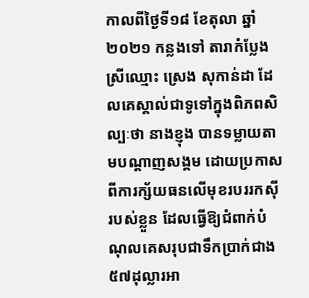កាលពីថ្ងៃទី១៨ ខែតុលា ឆ្នាំ២០២១ កន្លងទៅ តារាកំប្លែងស្រីឈ្មោះ ស្រេង សុកាន់ដា ដែលគេស្គាល់ជាទូទៅក្នុងពិភពសិល្បៈថា នាងខ្ញុង បានទម្លាយតាមបណ្ដាញសង្គម ដោយប្រកាសពីការក្ស័យធនលើមុខរបររកស៊ីរបស់ខ្លួន ដែលធ្វើឱ្យជំពាក់បំណុលគេសរុបជាទឹកប្រាក់ជាង ៥៧ដុល្លារអា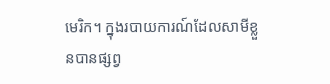មេរិក។ ក្នុងរបាយការណ៍ដែលសាមីខ្លួនបានផ្សព្វ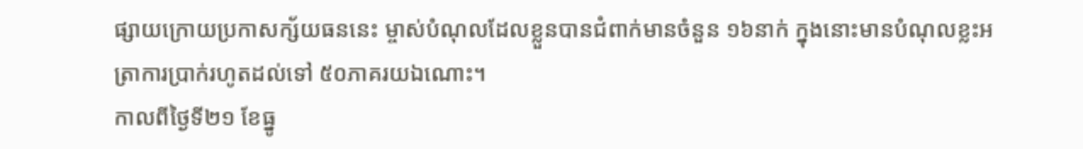ផ្សាយក្រោយប្រកាសក្ស័យធននេះ ម្ចាស់បំណុលដែលខ្លួនបានជំពាក់មានចំនួន ១៦នាក់ ក្នុងនោះមានបំណុលខ្លះអត្រាការប្រាក់រហូតដល់ទៅ ៥០ភាគរយឯណោះ។
កាលពីថ្ងៃទី២១ ខែធ្នូ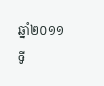ឆ្នាំ២០១១ ទី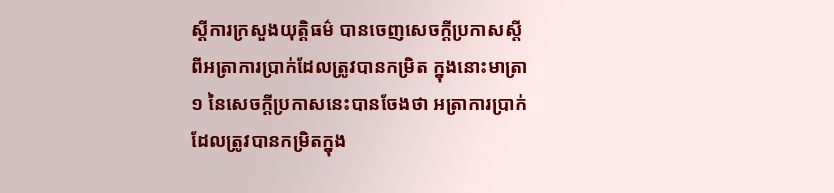ស្ដីការក្រសួងយុត្តិធម៌ បានចេញសេចក្តីប្រកាសស្ដីពីអត្រាការប្រាក់ដែលត្រូវបានកម្រិត ក្នុងនោះមាត្រា១ នៃសេចក្តីប្រកាសនេះបានចែងថា អត្រាការប្រាក់ដែលត្រូវបានកម្រិតក្នុង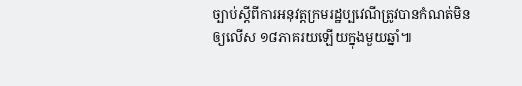ច្បាប់ស្ដីពីការអនុវត្តក្រមរដ្ឋប្បវេណីត្រូវបានកំណត់មិនឲ្យលើស ១៨ភាគរយឡើយក្នុងមួយឆ្នាំ៕